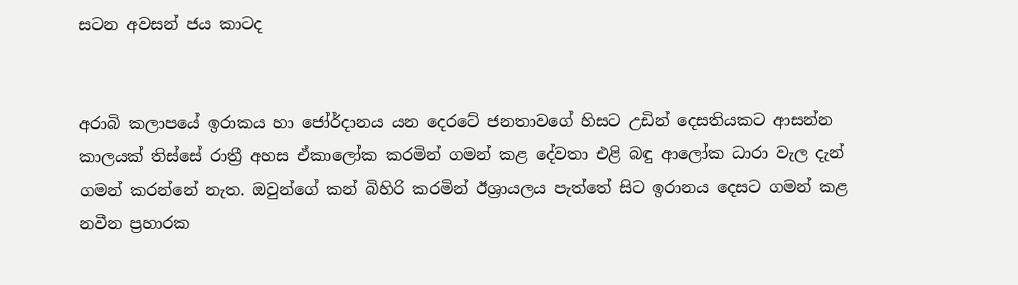සටන අවසන් ජය කාටද


අරාබි කලාපයේ ඉරාකය හා ජෝර්දානය යන දෙරටේ ජනතාවගේ හිසට උඩින් දෙසතියකට ආසන්න කාලයක් තිස්සේ රාත්‍රී අහස ඒකාලෝක කරමින් ගමන් කළ දේවතා එළි බඳු ආලෝක ධාරා වැල දැන් ගමන් කරන්නේ නැත. ඔවුන්ගේ කන් බිහිරි කරමින් ඊශ්‍රායලය පැත්තේ සිට ඉරානය දෙසට ගමන් කළ නවීන ප්‍රහාරක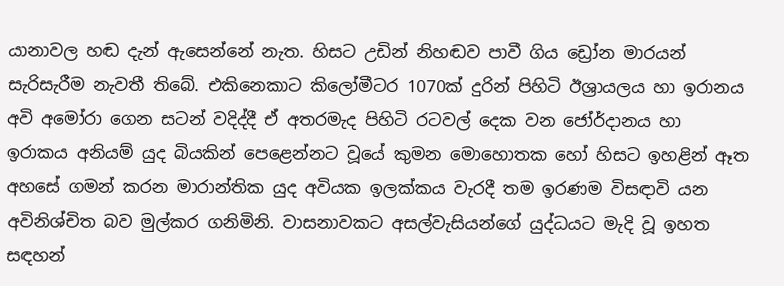යානාවල හඬ දැන් ඇසෙන්නේ නැත. හිසට උඩින් නිහඬව පාවී ගිය ඩ්‍රෝන මාරයන් සැරිසැරීම නැවතී තිබේ. එකිනෙකාට කිලෝමීටර 1070ක් දුරින් පිහිටි ඊශ්‍රායලය හා ඉරානය අවි අමෝරා ගෙන සටන් වදිද්දී ඒ අතරමැද පිහිටි රටවල් දෙක වන ජෝර්දානය හා ඉරාකය අනියම් යුද බියකින් පෙළෙන්නට වූයේ කුමන මොහොතක හෝ හිසට ඉහළින් ඈත අහසේ ගමන් කරන මාරාන්තික යුද අවියක ඉලක්කය වැරදී තම ඉරණම විසඳාවි යන අවිනිශ්චිත බව මුල්කර ගනිමිනි. වාසනාවකට අසල්වැසියන්ගේ යුද්ධයට මැදි වූ ඉහත සඳහන්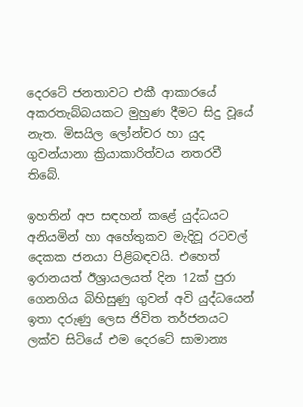දෙරටේ ජනතාවට එකී ආකාරයේ අකරතැබ්බයකට මුහුණ දීමට සිදු වූයේ නැත. මිසයිල ලෝන්චර හා යුද ගුවන්යානා ක්‍රියාකාරිත්වය නතරවී තිබේ.

ඉහතින් අප සඳහන් කළේ යුද්ධයට අනියමින් හා අහේතුකව මැදිවූ රටවල් දෙකක ජනයා පිළිබඳවයි. එහෙත් ඉරානයත් ඊශ්‍රායලයත් දින 12ක් පුරා ගෙනගිය බිහිසුණු ගුවන් අවි යුද්ධයෙන් ඉතා දරුණු ලෙස ජිවිත තර්ජනයට ලක්ව සිටියේ එම දෙරටේ සාමාන්‍ය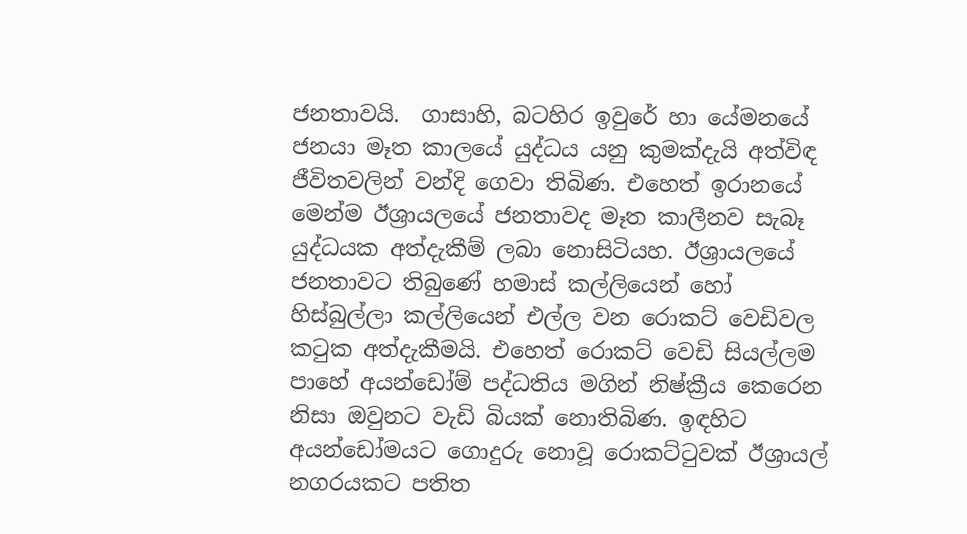ජනතාවයි.  ගාසාහි, බටහිර ඉවුරේ හා යේමනයේ ජනයා මෑත කාලයේ යුද්ධය යනු කුමක්දැයි අත්විඳ ජීවිතවලින් වන්දි ගෙවා තිබිණ. එහෙත් ඉරානයේ මෙන්ම ඊශ්‍රායලයේ ජනතාවද මෑත කාලීනව සැබෑ යුද්ධයක අත්දැකීම් ලබා නොසිටියහ. ඊශ්‍රායලයේ ජනතාවට තිබුණේ හමාස් කල්ලියෙන් හෝ හිස්බුල්ලා කල්ලියෙන් එල්ල වන රොකට් වෙඩිවල කටුක අත්දැකීමයි. එහෙත් රොකට් වෙඩි සියල්ලම පාහේ අයන්ඩෝම් පද්ධතිය මගින් නිෂ්ක්‍රීය කෙරෙන නිසා ඔවුනට වැඩි බියක් නොතිබිණ. ඉඳහිට අයන්ඩෝමයට ගොදුරු නොවූ රොකට්ටුවක් ඊශ්‍රායල් නගරයකට පතිත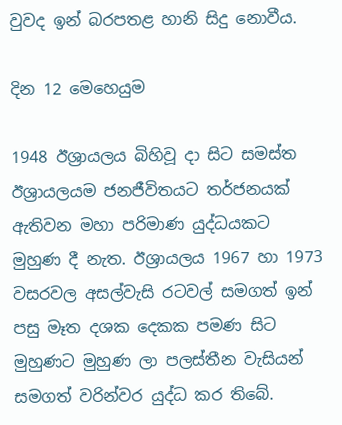වුවද ඉන් බරපතළ හානි සිදු නොවීය.

දින 12 මෙහෙයුම

1948 ඊශ්‍රායලය බිහිවූ දා සිට සමස්ත ඊශ්‍රායලයම ජනජීවිතයට තර්ජනයක් ඇතිවන මහා පරිමාණ යුද්ධයකට මුහුණ දී නැත. ඊශ්‍රායලය 1967 හා 1973 වසරවල අසල්වැසි රටවල් සමගත් ඉන් පසු මෑත දශක දෙකක පමණ සිට මුහුණට මුහුණ ලා පලස්තීන වැසියන් සමගත් වරින්වර යුද්ධ කර තිබේ.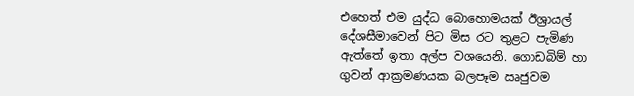එහෙත් එම යුද්ධ බොහොමයක් ඊශ්‍රායල් දේශසීමාවෙන් පිට මිස රට තුළට පැමිණ ඇත්තේ ඉතා අල්ප වශයෙනි. ගොඩබිම් හා ගුවන් ආක්‍රමණයක බලපෑම ඍජුවම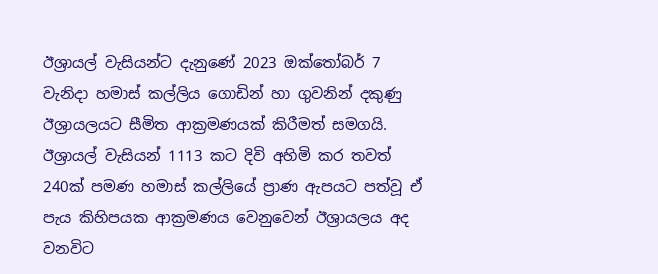ඊශ්‍රායල් වැසියන්ට දැනුණේ 2023 ඔක්තෝබර් 7 වැනිදා හමාස් කල්ලිය ගොඩින් හා ගුවනින් දකුණු ඊශ්‍රායලයට සීමිත ආක්‍රමණයක් කිරීමත් සමගයි. ඊශ්‍රායල් වැසියන් 1113 කට දිවි අහිමි කර තවත් 240ක් පමණ හමාස් කල්ලියේ ප්‍රාණ ඇපයට පත්වූ ඒ පැය කිහිපයක ආක්‍රමණය වෙනුවෙන් ඊශ්‍රායලය අද වනවිට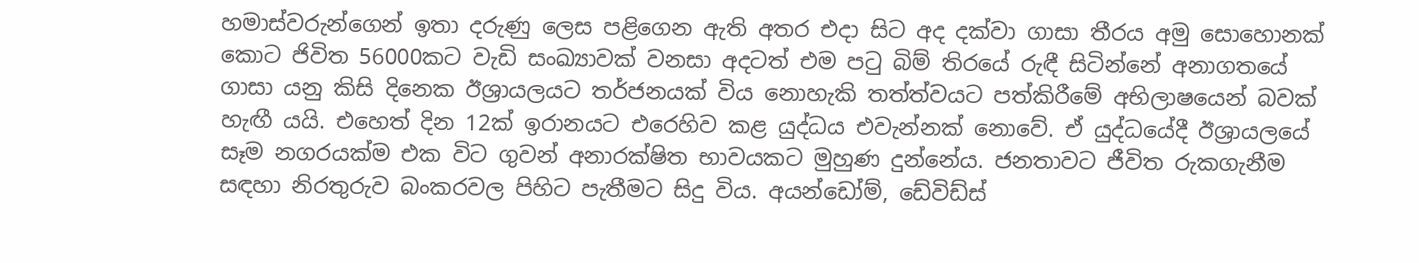හමාස්වරුන්ගෙන් ඉතා දරුණු ලෙස පළිගෙන ඇති අතර එදා සිට අද දක්වා ගාසා තීරය අමු සොහොනක් කොට ජිවිත 56000කට වැඩි සංඛ්‍යාවක් වනසා අදටත් එම පටු බිම් තිරයේ රුඳී සිටින්නේ අනාගතයේ ගාසා යනු කිසි දිනෙක ඊශ්‍රායලයට තර්ජනයක් විය නොහැකි තත්ත්වයට පත්කිරීමේ අභිලාෂයෙන් බවක් හැඟී යයි. එහෙත් දින 12ක් ඉරානයට එරෙහිව කළ යුද්ධය එවැන්නක් නොවේ. ඒ යුද්ධයේදී ඊශ්‍රායලයේ සෑම නගරයක්ම එක විට ගුවන් අනාරක්ෂිත භාවයකට මුහුණ දුන්නේය. ජනතාවට ජීවිත රුකගැනීම සඳහා නිරතුරුව බංකරවල පිහිට පැතීමට සිදු විය. අයන්ඩෝම්, ඩේවිඩ්ස්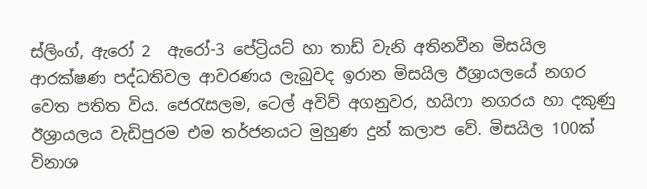ස්ලිංග්, ඇරෝ 2  ඇරෝ-3 පේට්‍රියට් හා තාඩ් වැනි අතිනවීන මිසයිල ආරක්ෂණ පද්ධතිවල ආවරණය ලැබුවද ඉරාන මිසයිල ඊශ්‍රායලයේ නගර වෙත පතිත විය. ජෙරැසලම, ටෙල් අවිව් අගනුවර, හයිෆා නගරය හා දකුණු ඊශ්‍රායලය වැඩිපුරම එම තර්ජනයට මුහුණ දුන් කලාප වේ. මිසයිල 100ක් විනාශ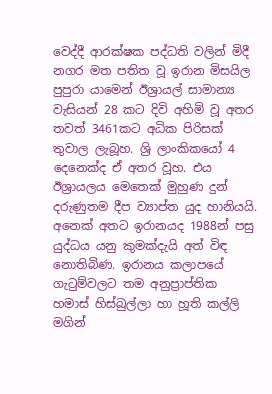වෙද්දී ආරක්ෂක පද්ධති වලින් මිදී නගර මත පතිත වූ ඉරාන මිසයිල පුපුරා යාමෙන් ඊශ්‍රායල් සාමාන්‍ය වැසියන් 28 කට දිවි අහිමි වූ අතර තවත් 3461කට අධික පිරිසක් තුවාල ලැබූහ. ශ්‍රි ලාංකිකයෝ 4 දෙනෙක්ද ඒ අතර වූහ. එය ඊශ්‍රායලය මෙතෙක් මුහුණ දුන් දරුණුතම දීප ව්‍යාප්ත යුද හානියයි. අනෙක් අතට ඉරානයද 1988න් පසු යුද්ධය යනු කුමක්දැයි අත් විඳ නොතිබිණ. ඉරානය කලාපයේ ගැටුම්වලට තම අනුප්‍රාප්තික හමාස් හිස්බුල්ලා හා හූති කල්ලි මගින්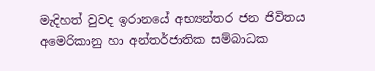මැදිහත් වුවද ඉරානයේ අභ්‍යන්තර ජන ජිවිතය අමෙරිකානු හා අන්තර්ජාතික සම්බාධක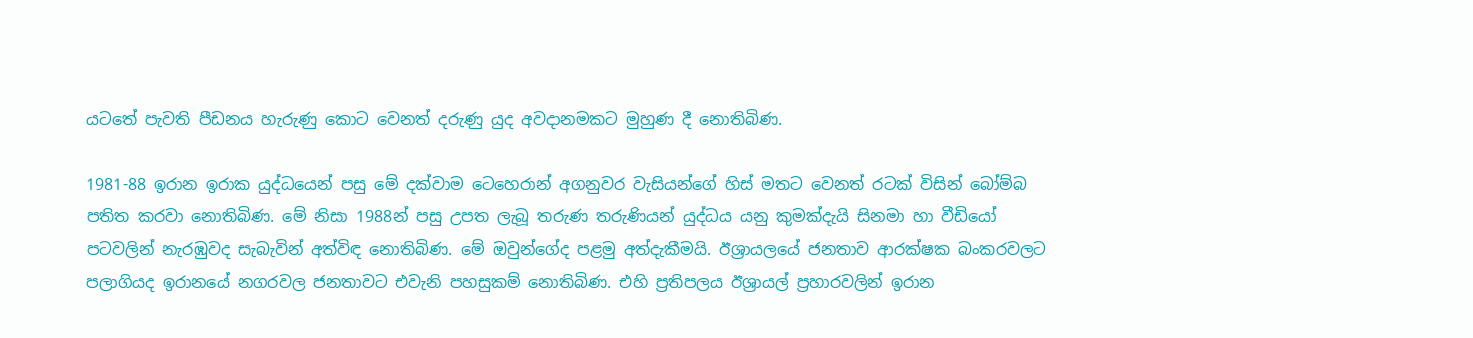යටතේ පැවති පීඩනය හැරුණු කොට වෙනත් දරුණු යුද අවදානමකට මුහුණ දී නොතිබිණ.

1981-88 ඉරාන ඉරාක යුද්ධයෙන් පසු මේ දක්වාම ටෙහෙරාන් අගනුවර වැසියන්ගේ හිස් මතට වෙනත් රටක් විසින් බෝම්බ පතිත කරවා නොතිබිණ. මේ නිසා 1988න් පසු උපත ලැබූ තරුණ තරුණියන් යුද්ධය යනු කුමක්දැයි සිනමා හා වීඩියෝ පටවලින් නැරඹුවද සැබැවින් අත්විඳ නොතිබිණ. මේ ඔවුන්ගේද පළමු අත්දැකීමයි. ඊශ්‍රායලයේ ජනතාව ආරක්ෂක බංකරවලට පලාගියද ඉරානයේ නගරවල ජනතාවට එවැනි පහසුකම් නොතිබිණ. එහි ප්‍රතිපලය ඊශ්‍රායල් ප්‍රහාරවලින් ඉරාන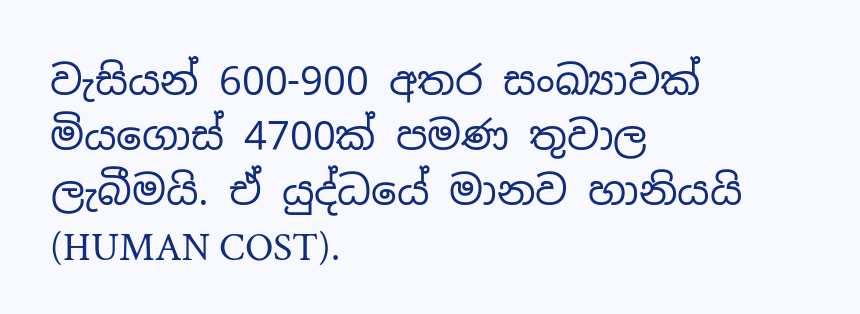වැසියන් 600-900 අතර සංඛ්‍යාවක් මියගොස් 4700ක් පමණ තුවාල ලැබීමයි. ඒ යුද්ධයේ මානව හානියයි (HUMAN COST).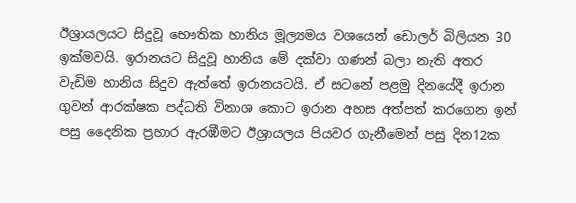ඊශ්‍රායලයට සිදුවූ භෞතික හානිය මූල්‍යමය වශයෙන් ඩොලර් බිලියන 30 ඉක්මවයි. ඉරානයට සිදුවූ හානිය මේ දක්වා ගණන් බලා නැති අතර වැඩිම හානිය සිදුව ඇත්තේ ඉරානයටයි. ඒ සටනේ පළමු දිනයේදී ඉරාන ගුවන් ආරක්ෂක පද්ධති විනාශ කොට ඉරාන අහස අත්පත් කරගෙන ඉන් පසු දෛනික ප්‍රහාර ඇරඹීමට ඊශ්‍රායලය පියවර ගැනීමෙන් පසු දින12ක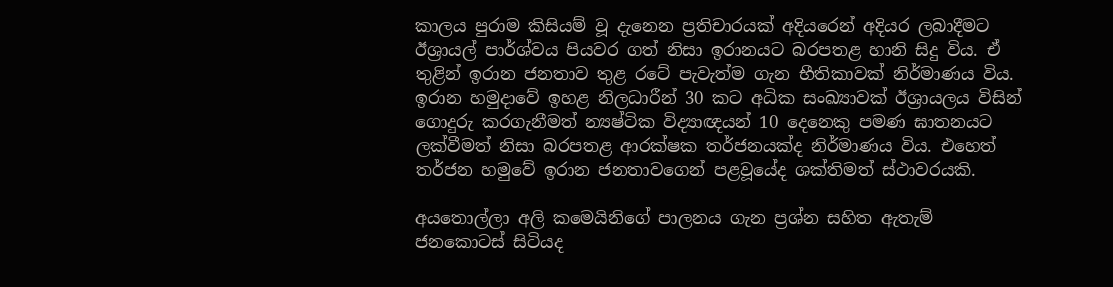කාලය පුරාම කිසියම් වූ දැනෙන ප්‍රතිචාරයක් අදියරෙන් අදියර ලබාදීමට ඊශ්‍රායල් පාර්ශ්වය පියවර ගත් නිසා ඉරානයට බරපතළ හානි සිදු විය. ඒ තුළින් ඉරාන ජනතාව තුළ රටේ පැවැත්ම ගැන භීතිකාවක් නිර්මාණය විය. ඉරාන හමුදාවේ ඉහළ නිලධාරීන් 30 කට අධික සංඛ්‍යාවක් ඊශ්‍රායලය විසින් ගොදුරු කරගැනීමත් න්‍යෂ්ටික විද්‍යාඥයන් 10 දෙනෙකු පමණ ඝාතනයට ලක්වීමත් නිසා බරපතළ ආරක්ෂක තර්ජනයක්ද නිර්මාණය විය. එහෙත් තර්ජන හමුවේ ඉරාන ජනතාවගෙන් පළවූයේද ශක්තිමත් ස්ථාවරයකි.

අයතොල්ලා අලි කමෙයිනිගේ පාලනය ගැන ප්‍රශ්න සහිත ඇතැම් ජනකොටස් සිටියද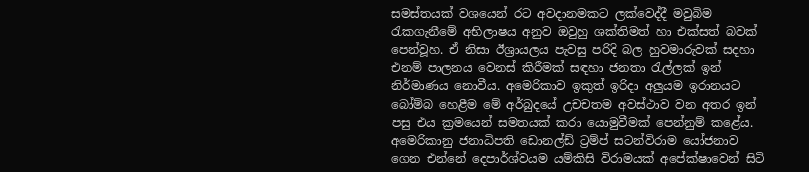සමස්තයක් වශයෙන් රට අවදානමකට ලක්වෙද්දී මවුබිම රැකගැනීමේ අභිලාෂය අනුව ඔවුහු ශක්තිමත් හා එක්සත් බවක් පෙන්වූහ. ඒ නිසා ඊශ්‍රායලය පැවසු පරිදි බල හුවමාරුවක් සදහා එනම් පාලනය වෙනස් කිරීමක් සඳහා ජනතා රැල්ලක් ඉන් නිර්මාණය නොවීය. අමෙරිකාව ඉකුත් ඉරිදා අලුයම ඉරානයට බෝම්බ හෙළීම මේ අර්බුදයේ උචචතම අවස්ථාව වන අතර ඉන් පසු එය ක්‍රමයෙන් සමතයක් කරා යොමුවීමක් පෙන්නුම් කළේය. අමෙරිකානු ජනාධිපති ඩොනල්ඩ් ට්‍රම්ප් සටන්විරාම යෝජනාව ගෙන එන්නේ දෙපාර්ශ්වයම යම්කිසි විරාමයක් අපේක්ෂාවෙන් සිටි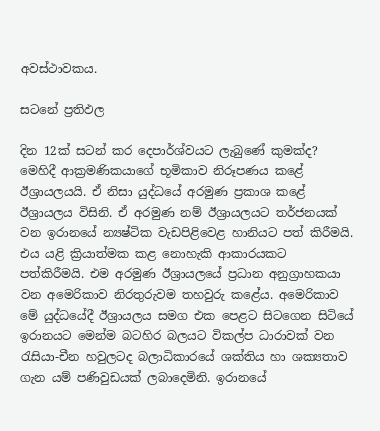අවස්ථාවකය.

සටනේ ප්‍රතිඵල

දින 12ක් සටන් කර දෙපාර්ශ්වයට ලැබුණේ කුමක්ද? මෙහිදී ආක්‍රමණිකයාගේ භූමිකාව නිරූපණය කළේ ඊශ්‍රායලයයි. ඒ නිසා යුද්ධයේ අරමුණ ප්‍රකාශ කළේ ඊශ්‍රායලය විසිනි. ඒ අරමුණ නම් ඊශ්‍රායලයට තර්ජනයක් වන ඉරානයේ න්‍යෂ්ටික වැඩපිළිවෙළ හානියට පත් කිරීමයි. එය යළි ක්‍රියාත්මක කළ නොහැකි ආකාරයකට පත්කිරීමයි. එම අරමුණ ඊශ්‍රායලයේ ප්‍රධාන අනුග්‍රාහකයා වන අමෙරිකාව නිරතුරුවම තහවුරු කළේය. අමෙරිකාව මේ යුද්ධයේදී ඊශ්‍රායලය සමග එක පෙළට සිටගෙන සිටියේ ඉරානයට මෙන්ම බටහිර බලයට විකල්ප ධාරාවක් වන රැසියා-චීන හවුලටද බලාධිකාරයේ ශක්තිය හා ශක්‍යතාව ගැන යම් පණිවුඩයක් ලබාදෙමිනි. ඉරානයේ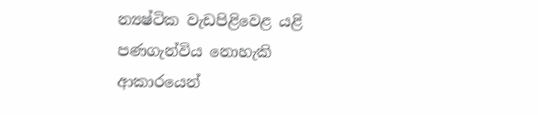න්‍යෂ්ටික වැඩපිළිවෙළ යළි පණගැන්විය නොහැකි ආකාරයෙන්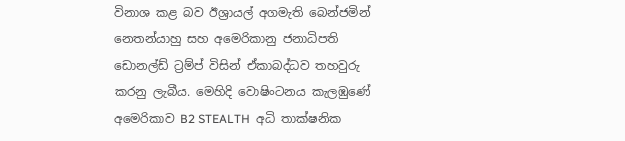විනාශ කළ බව ඊශ්‍රායල් අගමැති බෙන්ජමින් නෙතන්යාහු සහ අමෙරිකානු ජනාධිපති ඩොනල්ඩ් ට්‍රම්ප් විසින් ඒකාබද්ධව තහවුරු කරනු ලැබීය. මෙහිදි වොෂිංටනය කැලඹුණේ අමෙරිකාව B2 STEALTH  අධි තාක්ෂනික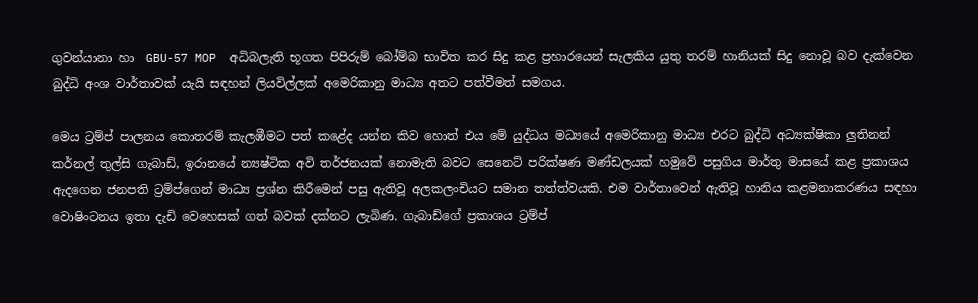ගුවන්යානා හා  GBU-57 MOP  අධිබලැති භූගත පිපිරුම් බෝම්බ භාවිත කර සිදු කළ ප්‍රහාරයෙන් සැලකිය යුතු තරම් හානියක් සිදු නොවූ බව දැක්වෙන බුද්ධි අංශ වාර්තාවක් යැයි සඳහන් ලියවිල්ලක් අමෙරිකානු මාධ්‍ය අතට පත්වීමත් සමගය.

මෙය ට්‍රම්ප් පාලනය කොතරම් කැලඹීමට පත් කළේද යන්න කිව හොත් එය මේ යුද්ධය මධ්‍යයේ අමෙරිකානු මාධ්‍ය එරට බුද්ධි අධ්‍යක්ෂිකා ලු‍තිනන් කර්නල් තුල්සි ගැබාඩ්, ඉරානයේ න්‍යෂ්ටික අවි තර්ජනයක් නොමැති බවට සෙනෙට් පරික්ෂණ මණ්ඩලයක් හමුවේ පසුගිය මාර්තු මාසයේ කළ ප්‍රකාශය ඇදගෙන ජනපති ට්‍රම්ප්ගෙන් මාධ්‍ය ප්‍රශ්න කිරීමෙන් පසු ඇතිවූ අලකලංචියට සමාන තත්ත්වයකි. එම වාර්තාවෙන් ඇතිවූ හානිය කළමනාකරණය සඳහා වොෂිංටනය ඉතා දැඩි වෙහෙසක් ගත් බවක් දක්නට ලැබිණ. ගැබාඩ්ගේ ප්‍රකාශය ට්‍රම්ප්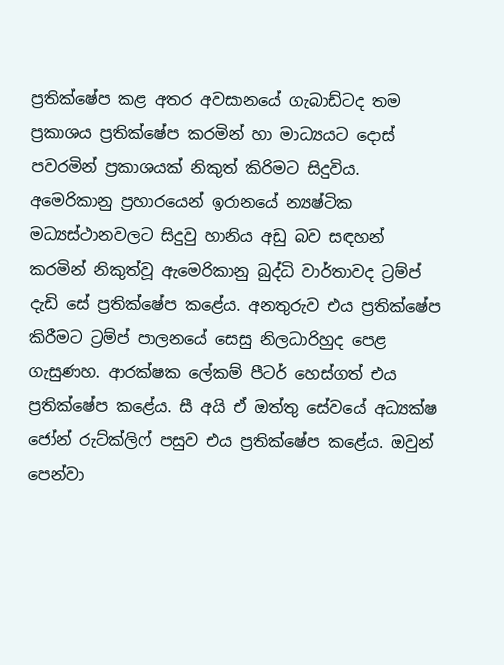ප්‍රතික්ෂේප කළ අතර අවසානයේ ගැබාඩ්ටද තම ප්‍රකාශය ප්‍රතික්ෂේප කරමින් හා මාධ්‍යයට දොස් පවරමින් ප්‍රකාශයක් නිකුත් කිරිමට සිදුවිය. අමෙරිකානු ප්‍රහාරයෙන් ඉරානයේ න්‍යෂ්ටික මධ්‍යස්ථානවලට සිදුවු හානිය අඩු බව සඳහන් කරමින් නිකුත්වූ ඇමෙරිකානු බුද්ධි වාර්තාවද ට්‍රම්ප් දැඩි සේ ප්‍රතික්ෂේප කළේය. අනතුරුව එය ප්‍රතික්ෂේප කිරීමට ට්‍රම්ප් පාලනයේ සෙසු නිලධාරිහුද පෙළ ගැසුණහ. ආරක්ෂක ලේකම් පීටර් හෙස්ගත් එය ප්‍රතික්ෂේප කළේය. සී අයි ඒ ඔත්තු සේවයේ අධ්‍යක්ෂ ජෝන් රුට්ක්ලිෆ් පසුව එය ප්‍රතික්ෂේප කළේය. ඔවුන් පෙන්වා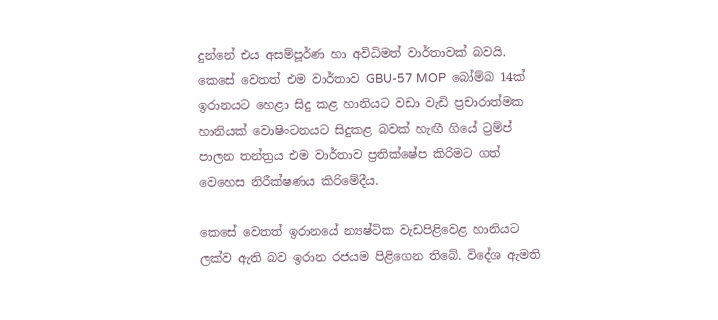දුන්නේ එය අසම්පූර්ණ හා අවිධිමත් වාර්තාවක් බවයි. කෙසේ වෙතත් එම වාර්තාව GBU-57 MOP  බෝම්බ 14ක් ඉරානයට හෙළා සිදු කළ හානියට වඩා වැඩි ප්‍රචාරාත්මක හානියක් වොෂිංටනයට සිදුකළ බවක් හැඟී ගියේ ට්‍රම්ප් පාලන තන්ත්‍රය එම වාර්තාව ප්‍රතික්ෂේප කිරිමට ගත් වෙහෙස නිරීක්ෂණය කිරිමේදීය.

කෙසේ වෙතත් ඉරානයේ න්‍යෂ්ටික වැඩපිළිවෙළ හානියට ලක්ව ඇති බව ඉරාන රජයම පිළිගෙන තිබේ. විදේශ ඇමති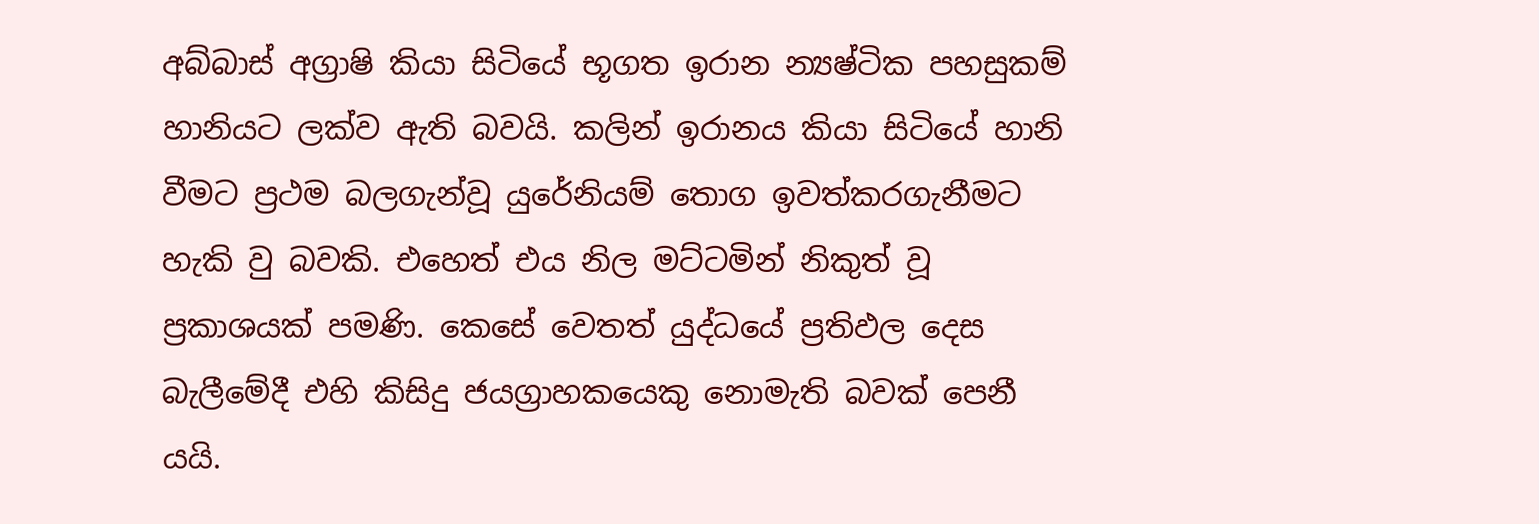අබ්බාස් අග්‍රාෂි කියා සිටියේ භූගත ඉරාන න්‍යෂ්ටික පහසුකම් හානියට ලක්ව ඇති බවයි. කලින් ඉරානය කියා සිටියේ හානි වීමට ප්‍රථම බලගැන්වූ යුරේනියම් තොග ඉවත්කරගැනීමට හැකි වු බවකි. එහෙත් එය නිල මට්ටමින් නිකුත් වූ ප්‍රකාශයක් පමණි. කෙසේ වෙතත් යුද්ධයේ ප්‍රතිඵල දෙස බැලීමේදී එහි කිසිදු ජයග්‍රාහකයෙකු නොමැති බවක් පෙනී යයි.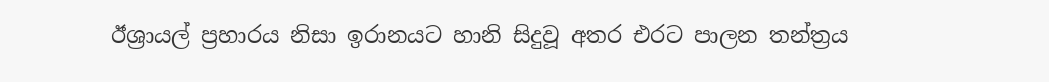ඊශ්‍රායල් ප්‍රහාරය නිසා ඉරානයට හානි සිදුවූ අතර එරට පාලන තන්ත්‍රය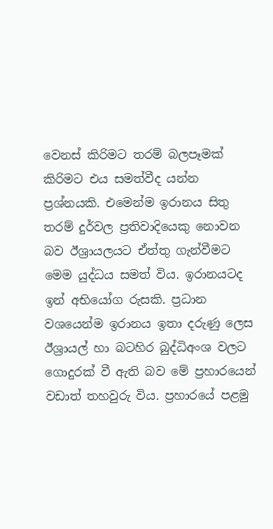වෙනස් කිරිමට තරම් බලපෑමක් කිරිමට එය සමත්වීද යන්න ප්‍රශ්නයකි. එමෙන්ම ඉරානය සිතු තරම් දුර්වල ප්‍රතිවාදියෙකු නොවන බව ඊශ්‍රායලයට ඒත්තු ගැන්වීමට මෙම යුද්ධය සමත් විය. ඉරානයටද ඉන් අභියෝග රුසකි. ප්‍රධාන වශයෙන්ම ඉරානය ඉතා දරුණු ලෙස ඊශ්‍රායල් හා බටහිර බුද්ධිඅංශ වලට ගොදුරක් වී ඇති බව මේ ප්‍රහාරයෙන් වඩාත් තහවුරු විය. ප්‍රහාරයේ පළමු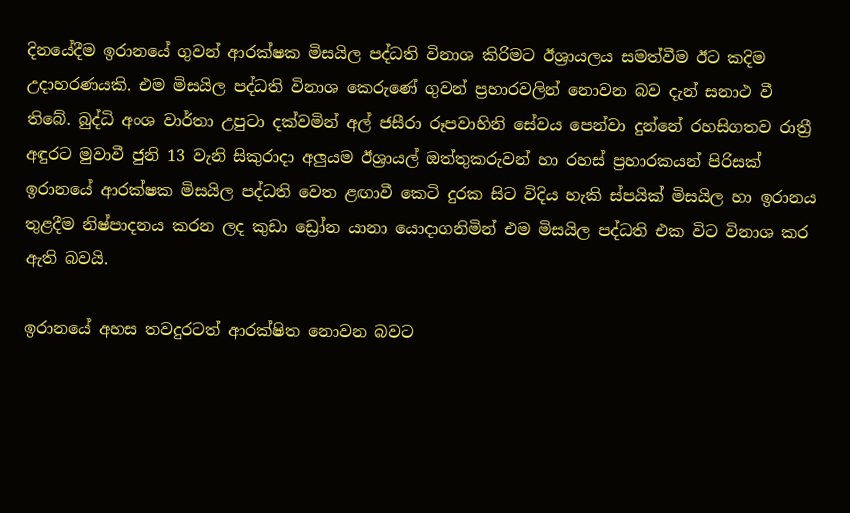දිනයේදීම ඉරානයේ ගුවන් ආරක්ෂක මිසයිල පද්ධති විනාශ කිරිමට ඊශ්‍රායලය සමත්වීම ඊට කදිම උදාහරණයකි. එම මිසයිල පද්ධති විනාශ කෙරුණේ ගුවන් ප්‍රහාරවලින් නොවන බව දැන් සනාථ වී තිබේ. බුද්ධි අංශ වාර්තා උපුටා දක්වමින් අල් ජසීරා රූපවාහිනි සේවය පෙන්වා දුන්නේ රහසිගතව රාත්‍රී අඳුරට මුවාවී ජුනි 13 වැනි සිකුරාදා අලුයම ඊශ්‍රායල් ඔත්තුකරුවන් හා රහස් ප්‍රහාරකයන් පිරිසක් ඉරානයේ ආරක්ෂක මිසයිල පද්ධති වෙත ළඟාවී කෙටි දුරක සිට විදිය හැකි ස්පයික් මිසයිල හා ඉරානය තුළදීම නිෂ්පාදනය කරන ලද කුඩා ඩ්‍රෝන යානා යොදාගනිමින් එම මිසයිල පද්ධති එක විට විනාශ කර ඇති බවයි.

ඉරානයේ අහස තවදුරටත් ආරක්ෂිත නොවන බවට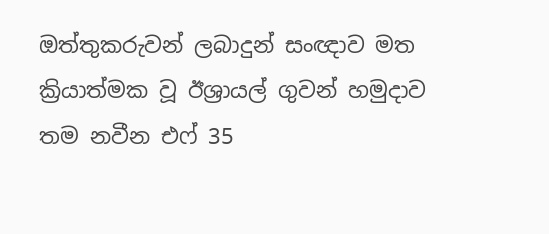ඔත්තුකරුවන් ලබාදුන් සංඥාව මත ක්‍රියාත්මක වූ ඊශ්‍රායල් ගුවන් හමුදාව තම නවීන එෆ් 35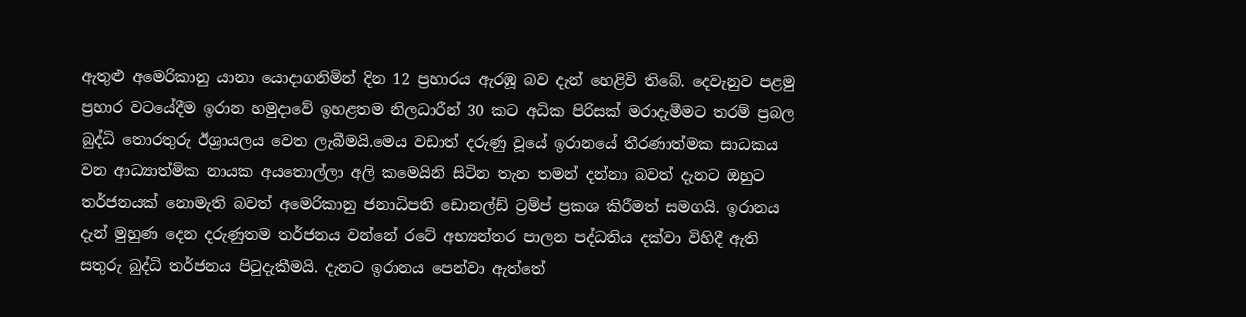ඇතුළු අමෙරිකානු යානා යොදාගනිමින් දින 12 ප්‍රහාරය ඇරඹූ බව දැන් හෙළිවි තිබේ. දෙවැනුව පළමු ප්‍රහාර වටයේදීම ඉරාන හමුදාවේ ඉහළතම නිලධාරීන් 30 කට අධික පිරිසක් මරාදැමීමට තරම් ප්‍රබල බුද්ධි තොරතුරු ඊශ්‍රායලය වෙත ලැබීමයි.මෙය වඩාත් දරුණු වූයේ ඉරානයේ තීරණාත්මක සාධකය වන ආධ්‍යාත්මික නායක අයතොල්ලා අලි කමෙයිනි සිටින තැන තමන් දන්නා බවත් දැනට ඔහුට තර්ජනයක් නොමැති බවත් අමෙරිකානු ජනාධිපති ඩොනල්ඩ් ට්‍රම්ප් ප්‍රකශ කිරීමත් සමගයි. ඉරානය දැන් මුහුණ දෙන දරුණුතම තර්ජනය වන්නේ රටේ අභ්‍යන්තර පාලන පද්ධතිය දක්වා විහිදී ඇති සතුරු බුද්ධි තර්ජනය පිටුදැකීමයි. දැනට ඉරානය පෙන්වා ඇත්තේ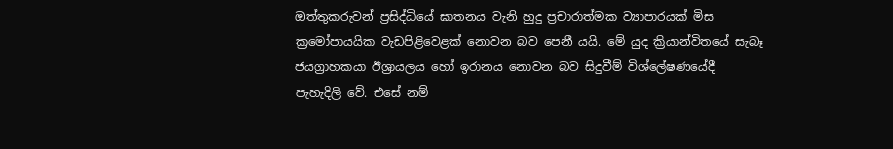ඔත්තුකරුවන් ප්‍රසිද්ධියේ ඝාතනය වැනි හුදු ප්‍රචාරාත්මක ව්‍යාපාරයක් මිස ක්‍රමෝපායයික වැඩපිළිවෙළක් නොවන බව පෙනී යයි. මේ යුද ක්‍රියාන්විතයේ සැබෑ ජයග්‍රාහකයා ඊශ්‍රායලය හෝ ඉරානය නොවන බව සිදුවීම් විශ්ලේෂණයේදී පැහැදිලි වේ. එසේ නම්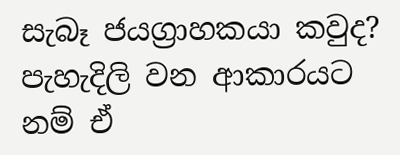සැබෑ ජයග්‍රාහකයා කවුද? පැහැදිලි වන ආකාරයට නම් ඒ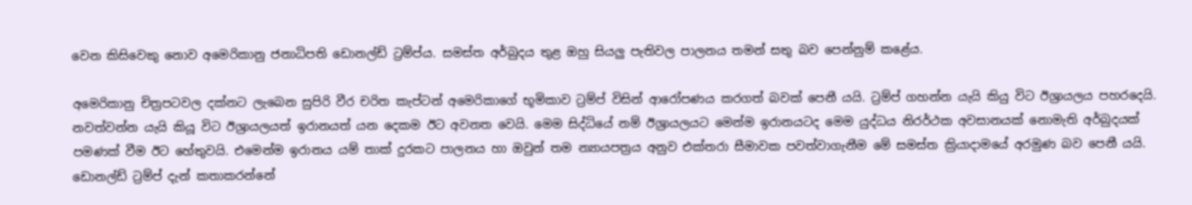වෙන කිසිවෙකු නොව අමෙරිකානු ජනාධිපති ඩොනල්ඩ් ට්‍රම්ප්ය. සමස්ත අර්බුදය තුළ ඔහු සියලු‍ පැතිවල පාලනය තමන් සතු බව පෙන්නුම් කළේය.

අමෙරිකානු චිත්‍රපටවල දක්නට ලැබෙන සුපිරි වීර චරිත කැප්ටන් අමෙරිකාගේ භූමිකාව ට්‍රම්ප් විසින් ආරෝපණය කරගත් බවක් පෙනී යයි. ට්‍රම්ප් ගහන්න යැයි කියු විට ඊශ්‍රායලය පහරදෙයි. නවත්වන්න යැයි කියූ විට ඊශ්‍රායලයත් ඉරානයත් යන දෙකම ඊට අවනත වෙයි. මෙම සිද්ධියේ නම් ඊශ්‍රායලයට මෙන්ම ඉරානයටද මෙම යුද්ධය නිරර්ථක අවසානයක් නොමැති අර්බුදයක් පමණක් වීම ඊට හේතුවයි. එමෙන්ම ඉරානය යම් තාක් දුරකට පාලනය හා ඔවුන් තම න්‍යායපත්‍රය අනුව එක්තරා සීමාවක පවත්වාගැනීම මේ සමස්ත ක්‍රියාදාමයේ අරමුණ බව පෙනී යයි. ඩොනල්ඩ් ට්‍රම්ප් දැන් කතාකරන්නේ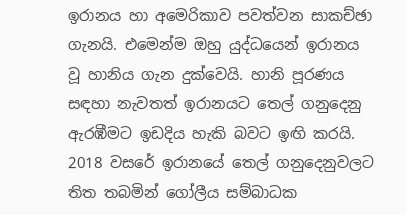ඉරානය හා අමෙරිකාව පවත්වන සාකච්ඡා ගැනයි. එමෙන්ම ඔහු යුද්ධයෙන් ඉරානය වූ හානිය ගැන දුක්වෙයි. හානි පූරණය සඳහා නැවතත් ඉරානයට තෙල් ගනුදෙනු ඇරඹීමට ඉඩදිය හැකි බවට ඉඟි කරයි. 2018 වසරේ ඉරානයේ තෙල් ගනුදෙනුවලට තිත තබමින් ගෝලීය සම්බාධක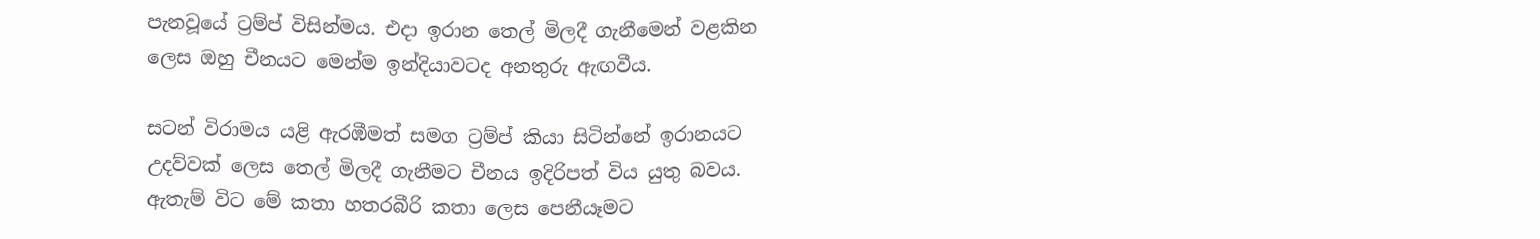පැනවූයේ ට්‍රම්ප් විසින්මය. එදා ඉරාන තෙල් මිලදී ගැනීමෙන් වළකින ලෙස ඔහු චීනයට මෙන්ම ඉන්දියාවටද අනතුරු ඇඟවීය.

සටන් විරාමය යළි ඇරඹීමත් සමග ට්‍රම්ප් කියා සිටින්නේ ඉරානයට උදව්වක් ලෙස තෙල් මිලදී ගැනීමට චීනය ඉදිරිපත් විය යුතු බවය. ඇතැම් විට මේ කතා හතරබීරි කතා ලෙස පෙනීයෑමට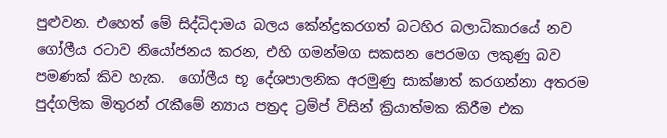පුළුවන. එහෙත් මේ සිද්ධිදාමය බලය කේන්ද්‍රකරගත් බටහිර බලාධිකාරයේ නව ගෝලීය රටාව නියෝජනය කරන, එහි ගමන්මග සකසන පෙරමග ලකුණු බව පමණක් කිව හැක.  ගෝලීය භූ දේශපාලනික අරමුණු සාක්ෂාත් කරගන්නා අතරම පුද්ගලික මිතුරන් රැකීමේ න්‍යාය පත්‍රද ට්‍රම්ප් විසින් ක්‍රියාත්මක කිරීම එක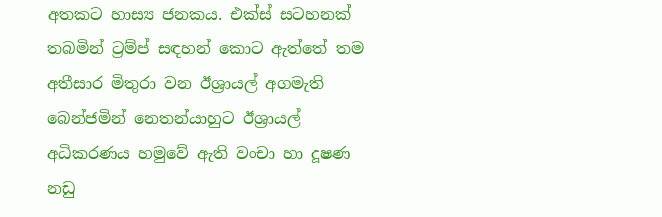අතකට හාස්‍ය ජනකය. එක්ස් සටහනක් තබමින් ට්‍රම්ප් සඳහන් කොට ඇත්තේ තම අතීසාර මිතුරා වන ඊශ්‍රායල් අගමැති බෙන්ජමින් නෙතන්යාහුට ඊශ්‍රායල් අධිකරණය හමුවේ ඇති වංචා හා දූෂණ නඩු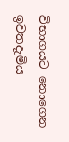විභාගයට නොගෙන ඉවතදැමිය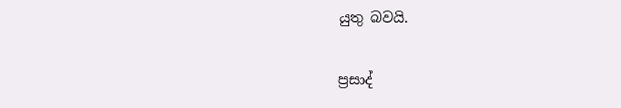යුතු බවයි.

ප්‍රසාද්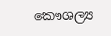කෞශල්‍ය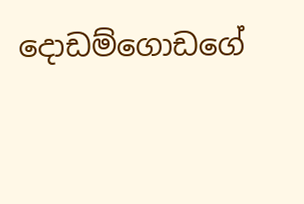දොඩම්ගොඩගේ